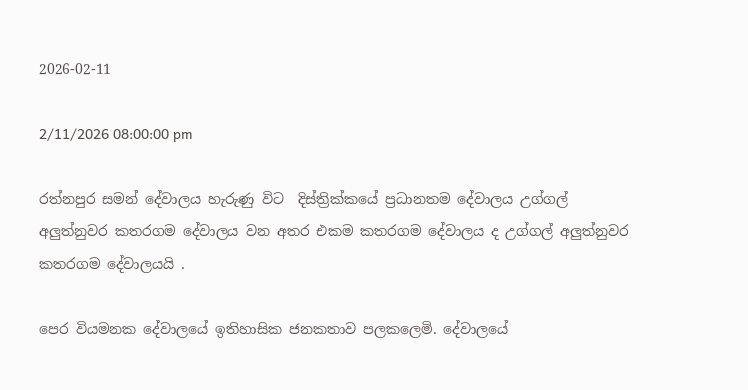2026-02-11

2/11/2026 08:00:00 pm

රත්නපුර සමන් දේවාලය හැරුණු විට  දිස්ත්‍රික්කයේ ප්‍රධානතම දේවාලය උග්ගල් අලුත්නුවර කතරගම දේවාලය වන අතර එකම කතරගම දේවාලය ද උග්ගල් අලුත්නුවර කතරගම දේවාලයයි .

පෙර වියමනක දේවාලයේ ඉතිහාසික ජනකතාව පලකලෙමි. දේවාලයේ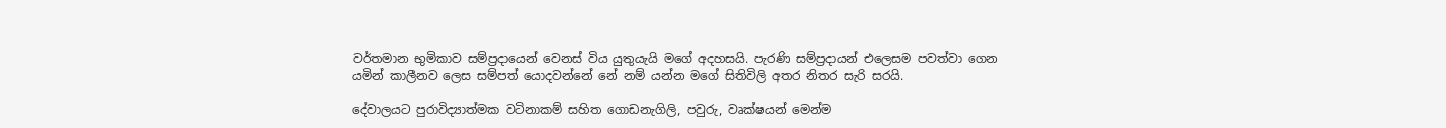වර්තමාන භුමිකාව සම්ප්‍රදායෙන් වෙනස් විය යුතුයැයි මගේ අදහසයි. පැරණි සම්ප්‍රදායන් එලෙසම පවත්වා ගෙන යමින් කාලීනව ලෙස සම්පත් යොදවන්නේ නේ නම් යන්න මගේ සිතිවිලි අතර නිතර සැරි සරයි.

දේවාලයට පුරාවිද්‍යාත්මක වටිනාකම් සහිත ගොඩනැගිලි, පවුරු, වෘක්ෂයන් මෙන්ම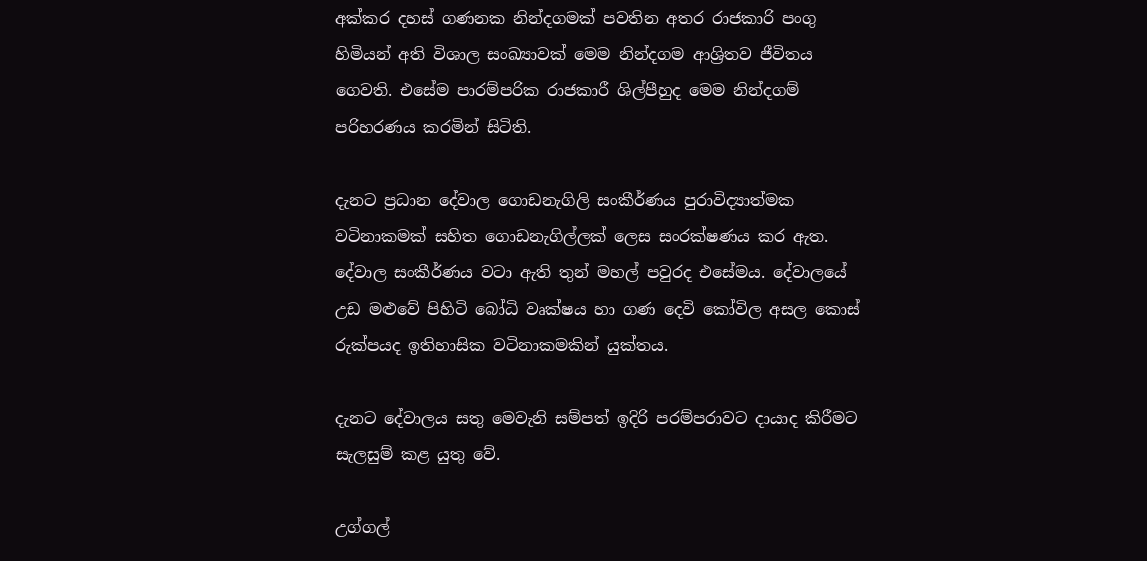අක්කර දහස් ගණනක නින්දගමක් පවතින අතර රාජකාරි පංගු හිමියන් අති විශාල සංඛ්‍යාවක් මෙම නින්දගම ආශ්‍රිතව ජීවිතය ගෙවති. එසේම පාරම්පරික රාජකාරී ශිල්පීහුද මෙම නින්දගම් පරිහරණය කරමින් සිටිති.

දැනට ප්‍රධාන දේවාල ගොඩනැගිලි සංකීර්ණය පුරාවිද්‍යාත්මක වටිනාකමක් සහිත ගොඩනැගිල්ලක් ලෙස සංරක්ෂණය කර ඇත. දේවාල සංකීර්ණය වටා ඇති තුන් මහල් පවුරද එසේමය. දේවාලයේ උඩ මළුවේ පිහිටි බෝධි වෘක්ෂය හා ගණ දෙවි කෝවිල අසල කොස් රුක්පයද ඉතිහාසික වටිනාකමකින් යුක්තය.

දැනට දේවාලය සතු මෙවැනි සම්පත් ඉදිරි පරම්පරාවට දායාද කිරීමට සැලසුම් කළ යුතු වේ.

උග්ගල්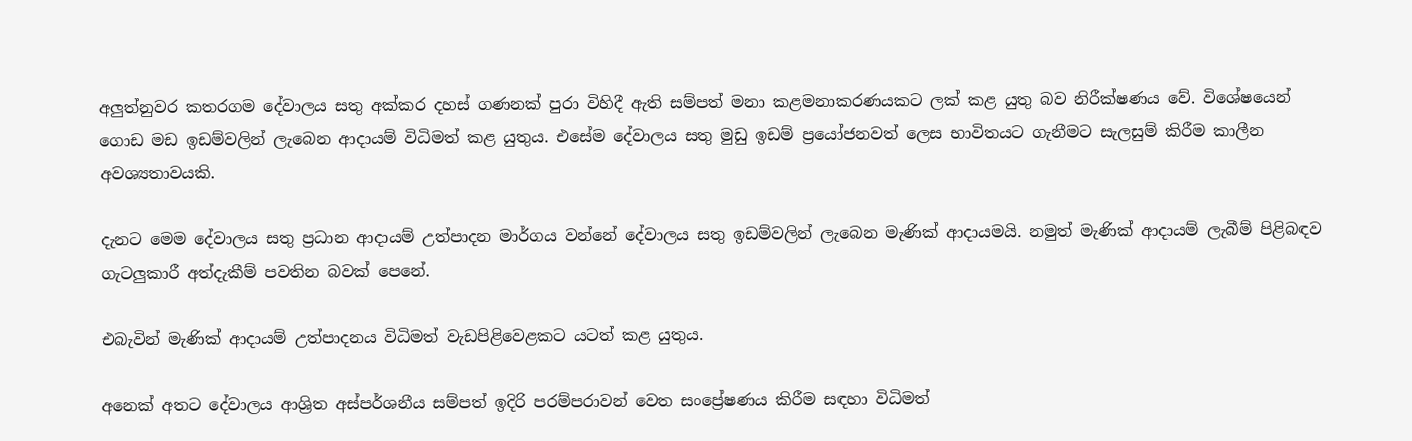අලුත්නුවර කතරගම දේවාලය සතු අක්කර දහස් ගණනක් පුරා විහිදී ඇති සම්පත් මනා කළමනාකරණයකට ලක් කළ යුතු බව නිරීක්ෂණය වේ. විශේෂයෙන් ගොඩ මඩ ඉඩම්වලින් ලැබෙන ආදායම් විධිමත් කළ යුතුය. එසේම දේවාලය සතු මුඩු ඉඩම් ප්‍රයෝජනවත් ලෙස භාවිතයට ගැනීමට සැලසුම් කිරීම කාලීන අවශ්‍යතාවයකි.

දැනට මෙම දේවාලය සතු ප්‍රධාන ආදායම් උත්පාදන මාර්ගය වන්නේ දේවාලය සතු ඉඩම්වලින් ලැබෙන මැණික් ආදායමයි. නමුත් මැණික් ආදායම් ලැබීම් පිළිබඳව ගැටලුකාරී අත්දැකීම් පවතින බවක් පෙනේ.

එබැවින් මැණික් ආදායම් උත්පාදනය විධිමත් වැඩපිළිවෙළකට යටත් කළ යුතුය.

අනෙක් අතට දේවාලය ආශ්‍රිත අස්පර්ශනීය සම්පත් ඉදිරි පරම්පරාවන් වෙත සංප්‍රේෂණය කිරීම සඳහා විධිමත්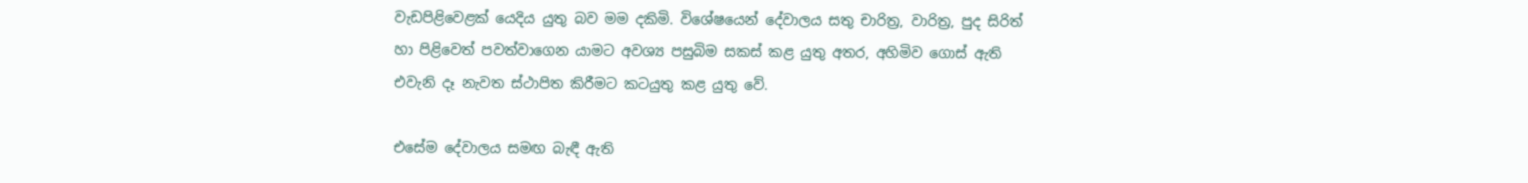වැඩපිළිවෙළක් යෙදිය යුතු බව මම දකිමි. විශේෂයෙන් දේවාලය සතු චාරිත්‍ර, වාරිත්‍ර, පුද සිරිත් හා පිළිවෙත් පවත්වාගෙන යාමට අවශ්‍ය පසුබිම සකස් කළ යුතු අතර, අහිමිව ගොස් ඇති එවැනි දෑ නැවත ස්ථාපිත කිරීමට කටයුතු කළ යුතු වේ.

එසේම දේවාලය සමඟ බැඳී ඇති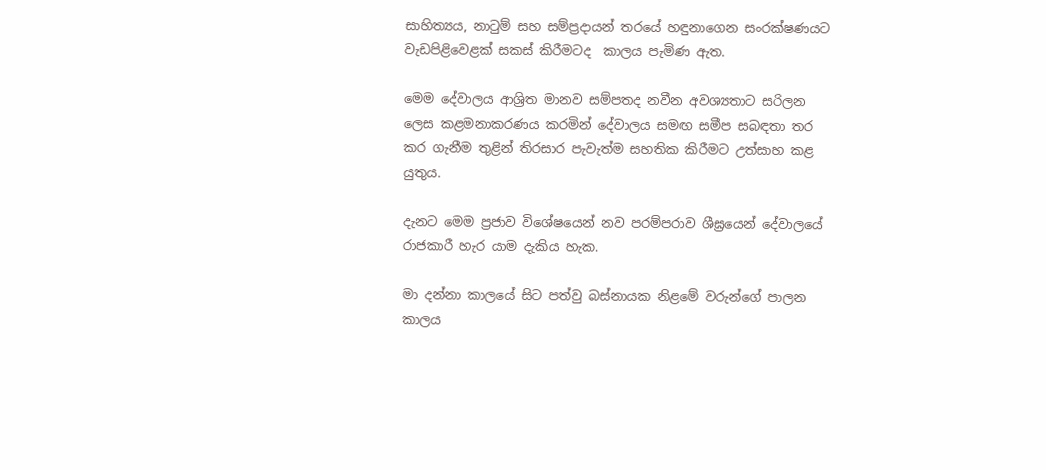සාහිත්‍යය, නාටුම් සහ සම්ප්‍රදායන් තරයේ හඳුනාගෙන සංරක්ෂණයට වැඩපිළිවෙළක් සකස් කිරීමටද  කාලය පැමිණ ඇත.

මෙම දේවාලය ආශ්‍රිත මානව සම්පතද නවීන අවශ්‍යතාට සරිලන ලෙස කළමනාකරණය කරමින් දේවාලය සමඟ සමීප සබඳතා තර කර ගැනීම තුළින් තිරසාර පැවැත්ම සහතික කිරීමට උත්සාහ කළ යුතුය.

දැනට මෙම ප්‍රජාව විශේෂයෙන් නව පරම්පරාව ශීඝ්‍රයෙන් දේවාලයේ රාජකාරී හැර යාම දැකිය හැක.

මා දන්නා කාලයේ සිට පත්වු බස්නායක නිළමේ වරුන්ගේ පාලන කාලය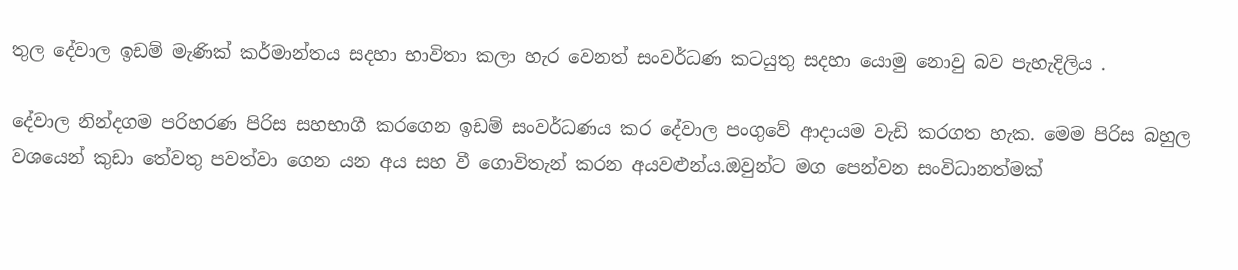තුල දේවාල ඉඩම් මැණික් කර්මාන්තය සදහා භාවිතා කලා හැර වෙනත් සංවර්ධණ කටයුතු සදහා යොමු නොවු බව පැහැදිලිය .

දේවාල නින්දගම පරිහරණ පිරිස සහභාගී කරගෙන ඉඩම් සංවර්ධණය කර දේවාල පංගුවේ ආදායම වැඩි කරගත හැක. මෙම පිරිස බහුල වශයෙන් කුඩා තේවතු පවත්වා ගෙන යන අය සහ වී ගොවිතැන් කරන අයවළුන්ය.ඔවුන්ට මග පෙන්වන සංවිධානත්මක්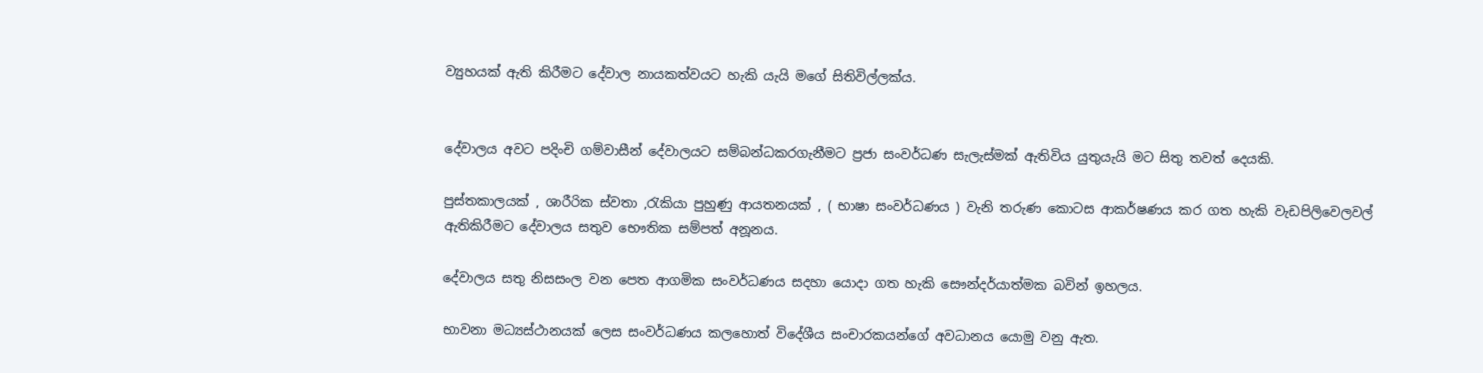ව්‍යුහයක් ඇති කිරීමට දේවාල නායකත්වයට හැකි යැයි මගේ සිතිවිල්ලක්ය.


දේවාලය අවට පදිංචි ගම්වාසීන් දේවාලයට සම්බන්ධකරගැනීමට ප්‍රජා සංවර්ධණ සැලැස්මක් ඇතිවිය යුතුයැයි මට සිතු තවත් දෙයකි.

පුස්තකාලයක් , ශාරීරික ස්වතා ,රැකියා පුහුණු ආයතනයක් , ( භාෂා සංවර්ධණය ) වැනි තරුණ කොටස ආකර්ෂණය කර ගත හැකි වැඩපිලිවෙලවල් ඇතිකිරීමට දේවාලය සතුව භෞතික සම්පත් අනූනය.

දේවාලය සතු නිසසංල වන පෙත ආගමික සංවර්ධණය සදහා යොදා ගත හැකි සෞන්දර්යාත්මක බවින් ඉහලය.

භාවනා මධ්‍යස්ථානයක් ලෙස සංවර්ධණය කලහොත් විදේශීය සංචාරකයන්ගේ අවධානය යොමු වනු ඇත.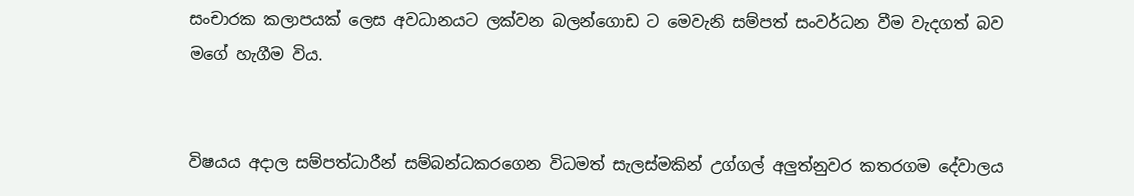සංචාරක කලාපයක් ලෙස අවධානයට ලක්වන බලන්ගොඩ ට මෙවැනි සම්පත් සංවර්ධන වීම වැදගත් බව මගේ හැගීම විය.


විෂයය අදාල සම්පත්ධාරීන් සම්බන්ධකරගෙන විධමත් සැලස්මකින් උග්ගල් අලුත්නුවර කතරගම දේවාලය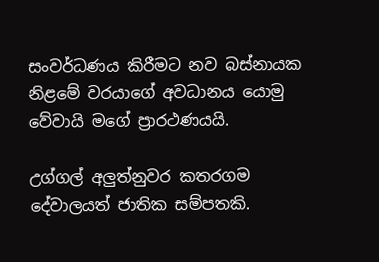සංවර්ධණය කිරීමට නව බස්නායක නිළමේ වරයාගේ අවධානය යොමු වේවායි මගේ ප්‍රාරථණයයි.

උග්ගල් අලුත්නුවර කතරගම දේවාලයත් ජාතික සම්පතකි.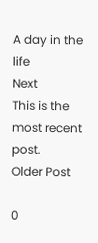A day in the life
Next
This is the most recent post.
Older Post

0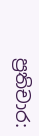ප්‍රතිචාර: